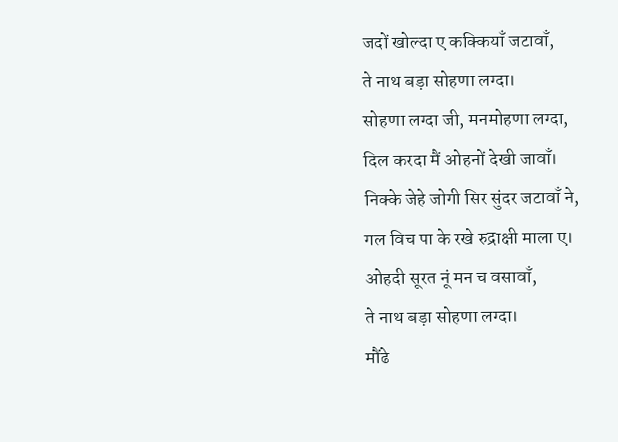जदों खोल्दा ए कक्कियाँ जटावाँ,
ते नाथ बड़ा सोहणा लग्दा।
सोहणा लग्दा जी, मनमोहणा लग्दा,
दिल करदा मैं ओहनों देखी जावाँ।
निक्के जेहे जोगी सिर सुंदर जटावाँ ने,
गल विच पा के रखे रुद्राक्षी माला ए।
ओहदी सूरत नूं मन च वसावाँ,
ते नाथ बड़ा सोहणा लग्दा।
मौंढे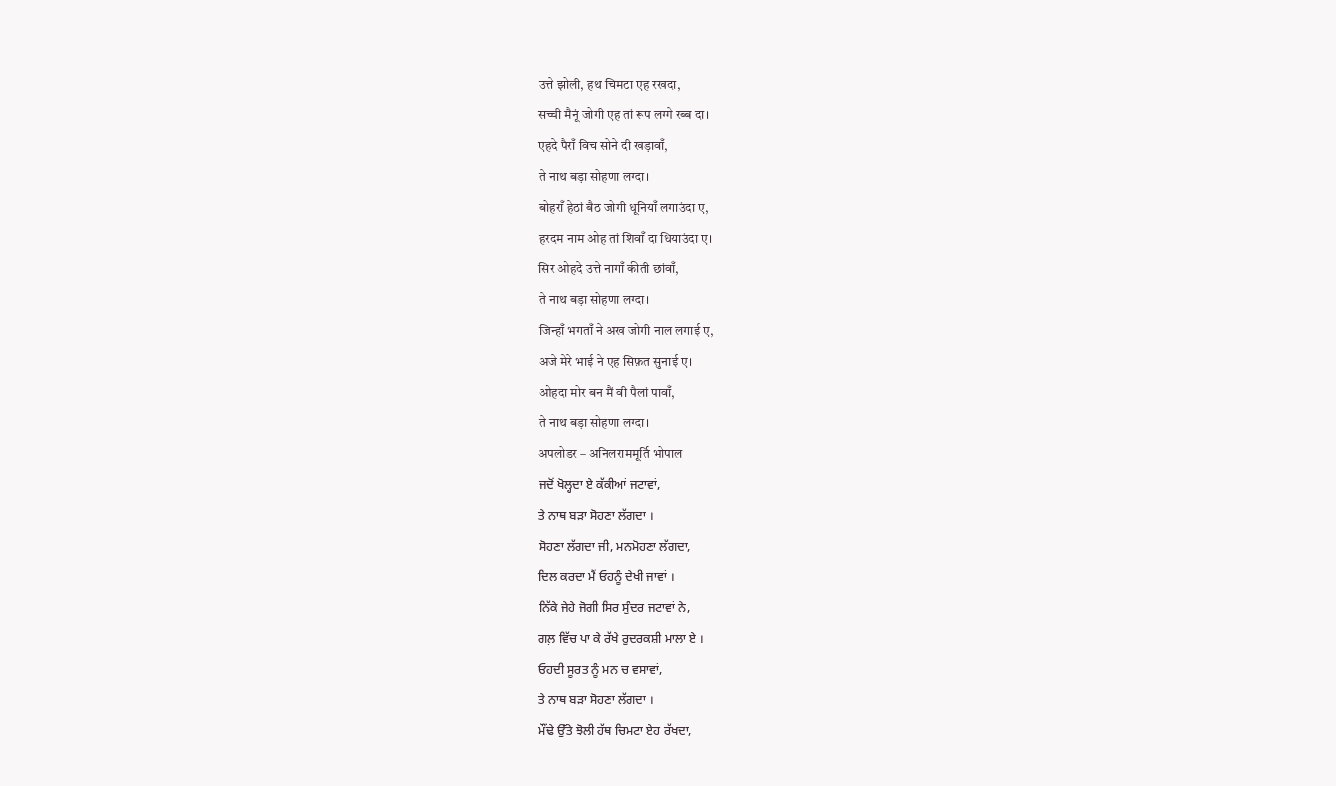उत्ते झोली, हथ चिमटा एह रखदा,
सच्ची मैनूं जोगी एह तां रूप लग्गे रब्ब दा।
एहदे पैराँ विच सोने दी खड़ावाँ,
ते नाथ बड़ा सोहणा लग्दा।
बोहराँ हेठां बैठ जोगी धूनियाँ लगाउंदा ए,
हरदम नाम ओह तां शिवाँ दा धियाउंदा ए।
सिर ओहदे उत्ते नागाँ कीती छांवाँ,
ते नाथ बड़ा सोहणा लग्दा।
जिन्हाँ भगताँ ने अख जोगी नाल लगाई ए,
अजे मेरे भाई ने एह सिफ़त सुनाई ए।
ओहदा मोर बन मैं वी पैलां पावाँ,
ते नाथ बड़ा सोहणा लग्दा।
अपलोडर – अनिलराममूर्ति भोपाल
ਜਦੋਂ ਖੋਲ੍ਹਦਾ ਏ ਕੱਕੀਆਂ ਜਟਾਵਾਂ,
ਤੇ ਨਾਥ ਬੜਾ ਸੋਹਣਾ ਲੱਗਦਾ ।
ਸੋਹਣਾ ਲੱਗਦਾ ਜੀ, ਮਨਮੋਹਣਾ ਲੱਗਦਾ,
ਦਿਲ ਕਰਦਾ ਮੈਂ ਓਹਨੂੰ ਦੇਖੀ ਜਾਵਾਂ ।
ਨਿੱਕੇ ਜੇਹੇ ਜੋਗੀ ਸਿਰ ਸੁੰਦਰ ਜਟਾਵਾਂ ਨੇ,
ਗਲ਼ ਵਿੱਚ ਪਾ ਕੇ ਰੱਖੇ ਰੁਦਰਕਸ਼ੀ ਮਾਲਾ ਏ ।
ਓਹਦੀ ਸੂਰਤ ਨੂੰ ਮਨ ਚ ਵਸਾਵਾਂ,
ਤੇ ਨਾਥ ਬੜਾ ਸੋਹਣਾ ਲੱਗਦਾ ।
ਮੌਂਢੇ ਉੱਤੇ ਝੋਲੀ ਹੱਥ ਚਿਮਟਾ ਏਹ ਰੱਖਦਾ,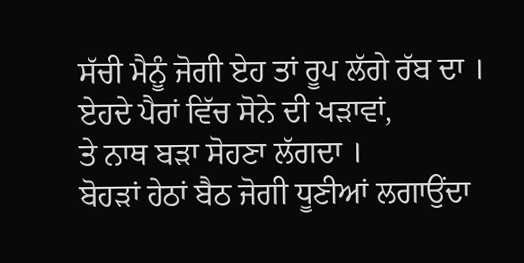ਸੱਚੀ ਮੈਨੂੰ ਜੋਗੀ ਏਹ ਤਾਂ ਰੂਪ ਲੱਗੇ ਰੱਬ ਦਾ ।
ਏਹਦੇ ਪੈਰਾਂ ਵਿੱਚ ਸੋਨੇ ਦੀ ਖੜਾਵਾਂ,
ਤੇ ਨਾਥ ਬੜਾ ਸੋਹਣਾ ਲੱਗਦਾ ।
ਬੋਹੜਾਂ ਹੇਠਾਂ ਬੈਠ ਜੋਗੀ ਧੂਣੀਆਂ ਲਗਾਉਂਦਾ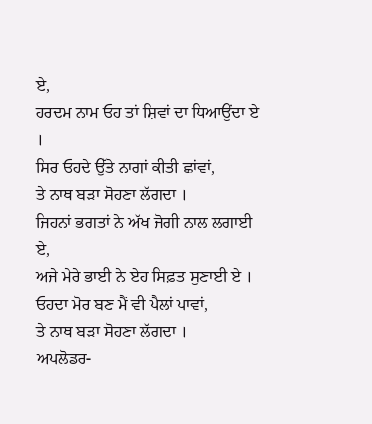ਏ,
ਹਰਦਮ ਨਾਮ ਓਹ ਤਾਂ ਸ਼ਿਵਾਂ ਦਾ ਧਿਆਉਂਦਾ ਏ ।
ਸਿਰ ਓਹਦੇ ਉੱਤੇ ਨਾਗਾਂ ਕੀਤੀ ਛਾਂਵਾਂ,
ਤੇ ਨਾਥ ਬੜਾ ਸੋਹਣਾ ਲੱਗਦਾ ।
ਜਿਹਨਾਂ ਭਗਤਾਂ ਨੇ ਅੱਖ ਜੋਗੀ ਨਾਲ ਲਗਾਈ ਏ,
ਅਜੇ ਮੇਰੇ ਭਾਈ ਨੇ ਏਹ ਸਿਫ਼ਤ ਸੁਣਾਈ ਏ ।
ਓਹਦਾ ਮੋਰ ਬਣ ਮੈਂ ਵੀ ਪੈਲਾਂ ਪਾਵਾਂ,
ਤੇ ਨਾਥ ਬੜਾ ਸੋਹਣਾ ਲੱਗਦਾ ।
ਅਪਲੋਡਰ-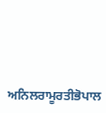ਅਨਿਲਰਾਮੂਰਤੀਭੋਪਾਲ